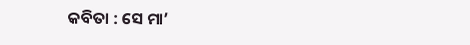କବିତା : ସେ ମା’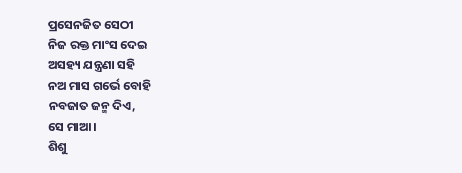ପ୍ରସେନଜିତ ସେଠୀ
ନିଜ ରକ୍ତ ମାଂସ ଦେଇ
ଅସହ୍ୟ ଯନ୍ତ୍ରଣା ସହି
ନଅ ମାସ ଗର୍ଭେ ବୋହି
ନବଜାତ ଜନ୍ମ ଦିଏ,
ସେ ମାଆ।
ଶିଶୁ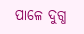ପାଳେ ଦୁଗ୍ଧ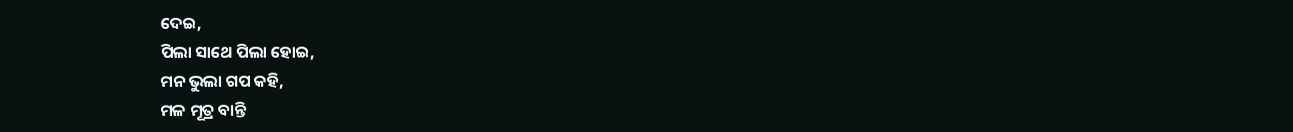ଦେଇ,
ପିଲା ସାଥେ ପିଲା ହୋଇ,
ମନ ଭୁଲା ଗପ କହି,
ମଳ ମୂତ୍ର ବାନ୍ତି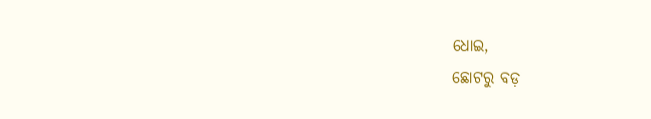ଧୋଇ,
ଛୋଟରୁ ବଡ଼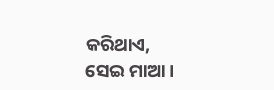କରିଥାଏ,
ସେଇ ମାଆ।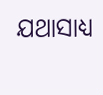ଯଥାସାଧ୍ୟ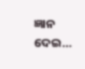ଜ୍ଞାନ ଦେଇ…